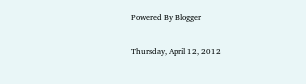Powered By Blogger

Thursday, April 12, 2012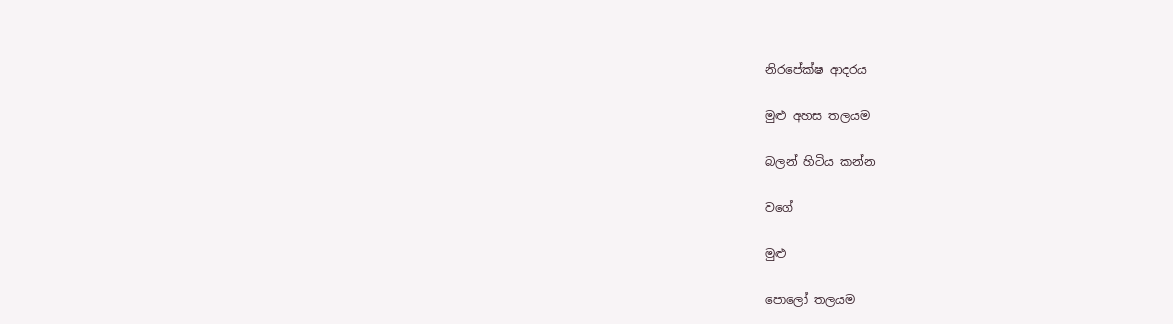නිරපේක්ෂ ආදරය

මුළු අහස තලයම

බලන් හිටිය කන්න

වගේ

මුළු

පොලෝ තලයම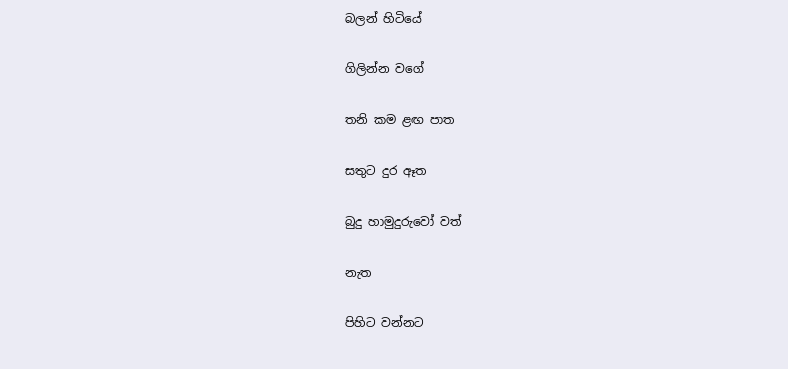බලන් හිටියේ

ගිලින්න වගේ

තනි කම ළඟ පාත

සතුට දුර ඈත

බුදු හාමුදුරුවෝ වත්

නැත

පිහිට වන්නට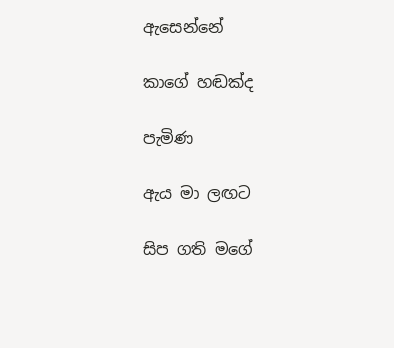ඇසෙන්නේ

කාගේ හඬක්ද

පැමිණ

ඇය මා ලඟට

සිප ගති මගේ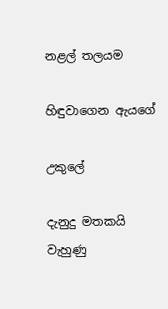නළල් තලයම

හිඳුවාගෙන ඇයගේ

උකුලේ

දැනුදු මතකයි වැහුණු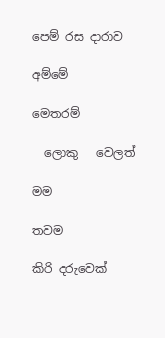පෙම් රස දාරාව

අම්මේ

මෙතරම්

  ලොකු   වෙලත්

මම

තවම

කිරි දරුවෙක්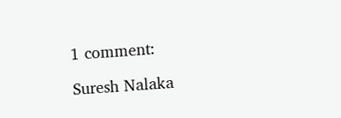1 comment:

Suresh Nalaka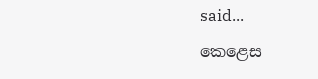said...

කෙළෙස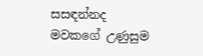සසඳන්නද
මවකගේ උණුසුම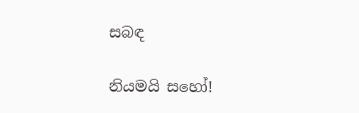සබඳ

නියමයි සහෝ!